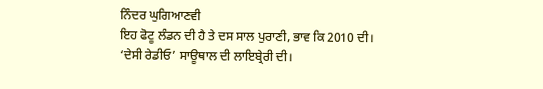ਨਿੰਦਰ ਘੁਗਿਆਣਵੀ
ਇਹ ਫੋਟੂ ਲੰਡਨ ਦੀ ਹੈ ਤੇ ਦਸ ਸਾਲ ਪੁਰਾਣੀ, ਭਾਵ ਕਿ 2010 ਦੀ। ‘ਦੇਸੀ ਰੇਡੀਓ’ ਸਾਊਥਾਲ ਦੀ ਲਾਇਬ੍ਰੇਰੀ ਦੀ।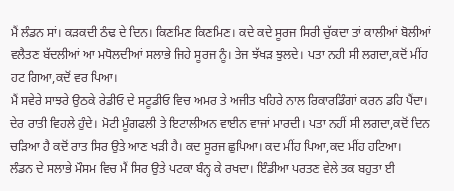ਮੈਂ ਲੰਡਨ ਸਾਂ। ਕੜਕਦੀ ਠੰਢ ਦੇ ਦਿਨ। ਕਿਣਮਿਣ ਕਿਣਮਿਣ। ਕਦੇ ਕਦੇ ਸੂਰਜ ਸਿਰੀ ਚੁੱਕਦਾ ਤਾਂ ਕਾਲੀਆਂ ਬੋਲੀਆਂ ਵਲੈਤਣ ਬੱਦਲੀਆਂ ਆ ਮਧੋਲਦੀਆਂ ਸਲਾਭੇ ਜਿਹੇ ਸੂਰਜ ਨੂੰ। ਤੇਜ ਝੱਖੜ ਝੁਲਦੇ। ਪਤਾ ਨਹੀ ਸੀ ਲਗਦਾ,ਕਦੋਂ ਮੀਂਹ ਹਟ ਗਿਆ,ਕਦੋਂ ਵਰ ਪਿਆ।
ਮੈਂ ਸਵੇਰੇ ਸਾਝਰੇ ਉਠਕੇ ਰੇਡੀਓ ਦੇ ਸਟੂਡੀਓ ਵਿਚ ਅਮਰ ਤੇ ਅਜੀਤ ਖਹਿਰੇ ਨਾਲ ਰਿਕਾਰਡਿੰਗਾਂ ਕਰਨ ਡਹਿ ਪੈਂਦਾ। ਦੇਰ ਰਾਤੀ ਵਿਹਲੇ ਹੁੰਦੇ। ਮੋਟੀ ਮੂੰਗਫਲੀ ਤੇ ਇਟਾਲੀਅਨ ਵਾਈਨ ਵਾਜਾਂ ਮਾਰਦੀ। ਪਤਾ ਨਹੀਂ ਸੀ ਲਗਦਾ,ਕਦੋਂ ਦਿਨ ਚੜਿਆ ਹੈ ਕਦੋਂ ਰਾਤ ਸਿਰ ਉਤੇ ਆਣ ਖੜੀ ਹੈ। ਕਦ ਸੂਰਜ ਛੁਪਿਆ। ਕਦ ਮੀਂਹ ਪਿਆ,ਕਦ ਮੀਂਹ ਹਟਿਆ।
ਲੰਡਨ ਦੇ ਸਲਾਭੇ ਮੌਸਮ ਵਿਚ ਮੈਂ ਸਿਰ ਉਤੇ ਪਟਕਾ ਬੰਨ੍ਹ ਕੇ ਰਖਦਾ। ਇੰਡੀਆ ਪਰਤਣ ਵੇਲੇ ਤਕ ਬਹੁਤਾ ਈ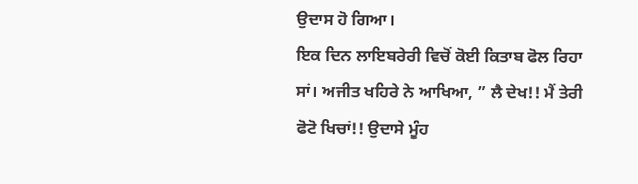ਉਦਾਸ ਹੋ ਗਿਆ।
ਇਕ ਦਿਨ ਲਾਇਬਰੇਰੀ ਵਿਚੋਂ ਕੋਈ ਕਿਤਾਬ ਫੋਲ ਰਿਹਾ ਸਾਂ। ਅਜੀਤ ਖਹਿਰੇ ਨੇ ਆਖਿਆ, ” ਲੈ ਦੇਖ!! ਮੈਂ ਤੇਰੀ ਫੋਟੋ ਖਿਚਾਂ!! ਉਦਾਸੇ ਮੂੰਹ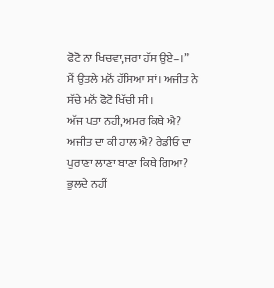ਫੋਟੋ ਨਾ ਖਿਚਵਾ,ਜਰਾ ਹੱਸ ਉਏ–।”
ਮੈਂ ਉਤਲੇ ਮਨੋਂ ਹੱਸਿਆ ਸਾਂ। ਅਜੀਤ ਨੇ ਸੱਚੇ ਮਨੋਂ ਫੋਟੋ ਖਿੱਚੀ ਸੀ।
ਅੱਜ ਪਤਾ ਨਹੀ,ਅਮਰ ਕਿਥੇ ਐ? ਅਜੀਤ ਦਾ ਕੀ ਹਾਲ ਐ? ਰੇਡੀਓ ਦਾ ਪੁਰਾਣਾ ਲਾਣਾ ਬਾਣਾ ਕਿਥੇ ਗਿਆ?
ਭੁਲਦੇ ਨਹੀਂ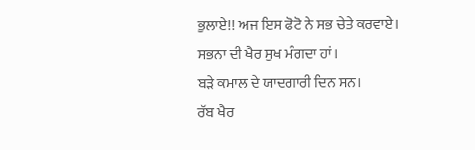ਭੁਲਾਏ!! ਅਜ ਇਸ ਫੋਟੋ ਨੇ ਸਭ ਚੇਤੇ ਕਰਵਾਏ।
ਸਭਨਾ ਦੀ ਖੈਰ ਸੁਖ ਮੰਗਦਾ ਹਾਂ।
ਬੜੇ ਕਮਾਲ ਦੇ ਯਾਦਗਾਰੀ ਦਿਨ ਸਨ।
ਰੱਬ ਖੈਰ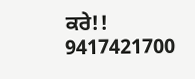ਕਰੇ!!
9417421700